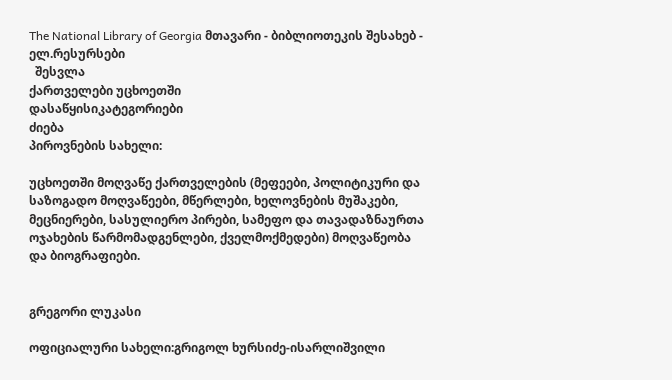The National Library of Georgia მთავარი - ბიბლიოთეკის შესახებ - ელ.რესურსები
  შესვლა
ქართველები უცხოეთში
დასაწყისიკატეგორიები
ძიება
პიროვნების სახელი:

უცხოეთში მოღვაწე ქართველების (მეფეები, პოლიტიკური და საზოგადო მოღვაწეები, მწერლები, ხელოვნების მუშაკები, მეცნიერები, სასულიერო პირები, სამეფო და თავადაზნაურთა ოჯახების წარმომადგენლები, ქველმოქმედები) მოღვაწეობა და ბიოგრაფიები.


გრეგორი ლუკასი

ოფიციალური სახელი:გრიგოლ ხურსიძე-ისარლიშვილი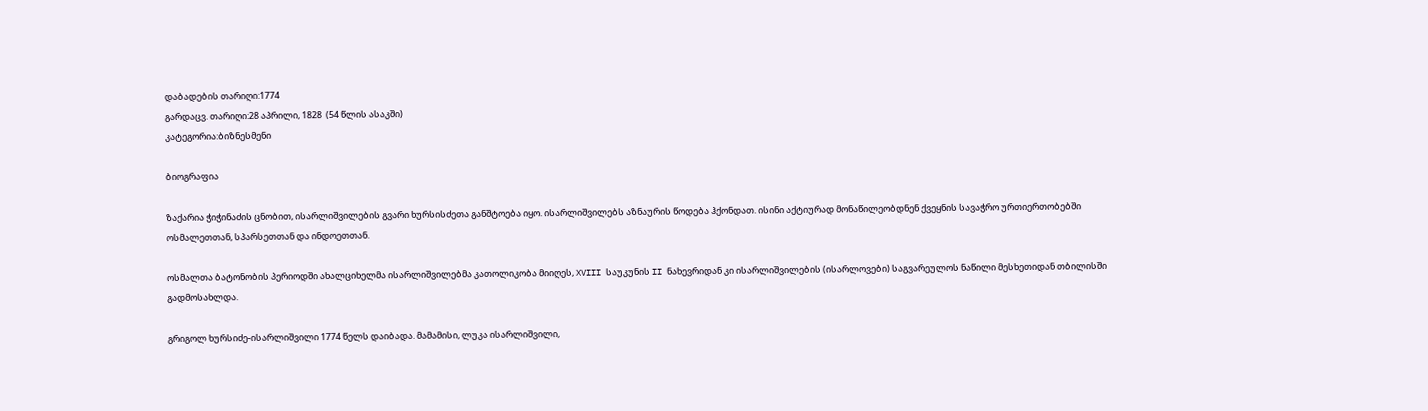დაბადების თარიღი:1774
გარდაცვ. თარიღი:28 აპრილი, 1828  (54 წლის ასაკში)
კატეგორია:ბიზნესმენი

ბიოგრაფია

ზაქარია ჭიჭინაძის ცნობით, ისარლიშვილების გვარი ხურსისძეთა განშტოება იყო. ისარლიშვილებს აზნაურის წოდება ჰქონდათ. ისინი აქტიურად მონაწილეობდნენ ქვეყნის სავაჭრო ურთიერთობებში ოსმალეთთან, სპარსეთთან და ინდოეთთან.

ოსმალთა ბატონობის პერიოდში ახალციხელმა ისარლიშვილებმა კათოლიკობა მიიღეს, XVIII საუკუნის II ნახევრიდან კი ისარლიშვილების (ისარლოვები) საგვარეულოს ნაწილი მესხეთიდან თბილისში გადმოსახლდა.

გრიგოლ ხურსიძე-ისარლიშვილი 1774 წელს დაიბადა. მამამისი, ლუკა ისარლიშვილი,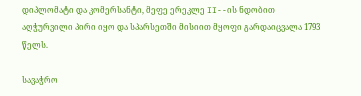დიპლომატი და კომერსანტი, მეფე ერეკლე II--ის ნდობით აღჭურვილი პირი იყო და სპარსეთში მისიით მყოფი გარდაიცვალა 1793 წელს.

სავაჭრო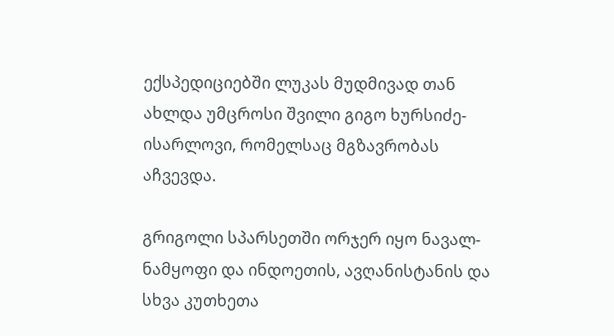ექსპედიციებში ლუკას მუდმივად თან ახლდა უმცროსი შვილი გიგო ხურსიძე-ისარლოვი, რომელსაც მგზავრობას აჩვევდა.

გრიგოლი სპარსეთში ორჯერ იყო ნავალ-ნამყოფი და ინდოეთის, ავღანისტანის და სხვა კუთხეთა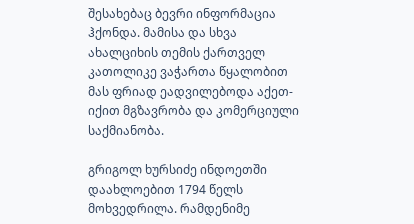შესახებაც ბევრი ინფორმაცია ჰქონდა. მამისა და სხვა ახალციხის თემის ქართველ კათოლიკე ვაჭართა წყალობით მას ფრიად ეადვილებოდა აქეთ-იქით მგზავრობა და კომერციული საქმიანობა.

გრიგოლ ხურსიძე ინდოეთში დაახლოებით 1794 წელს მოხვედრილა. რამდენიმე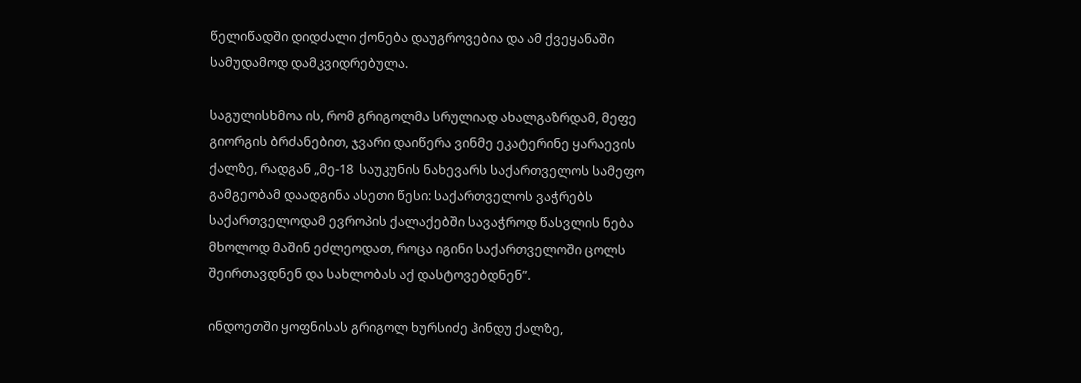წელიწადში დიდძალი ქონება დაუგროვებია და ამ ქვეყანაში სამუდამოდ დამკვიდრებულა.

საგულისხმოა ის, რომ გრიგოლმა სრულიად ახალგაზრდამ, მეფე გიორგის ბრძანებით, ჯვარი დაიწერა ვინმე ეკატერინე ყარაევის ქალზე, რადგან „მე-18  საუკუნის ნახევარს საქართველოს სამეფო გამგეობამ დაადგინა ასეთი წესი: საქართველოს ვაჭრებს საქართველოდამ ევროპის ქალაქებში სავაჭროდ წასვლის ნება მხოლოდ მაშინ ეძლეოდათ, როცა იგინი საქართველოში ცოლს შეირთავდნენ და სახლობას აქ დასტოვებდნენ”.

ინდოეთში ყოფნისას გრიგოლ ხურსიძე ჰინდუ ქალზე,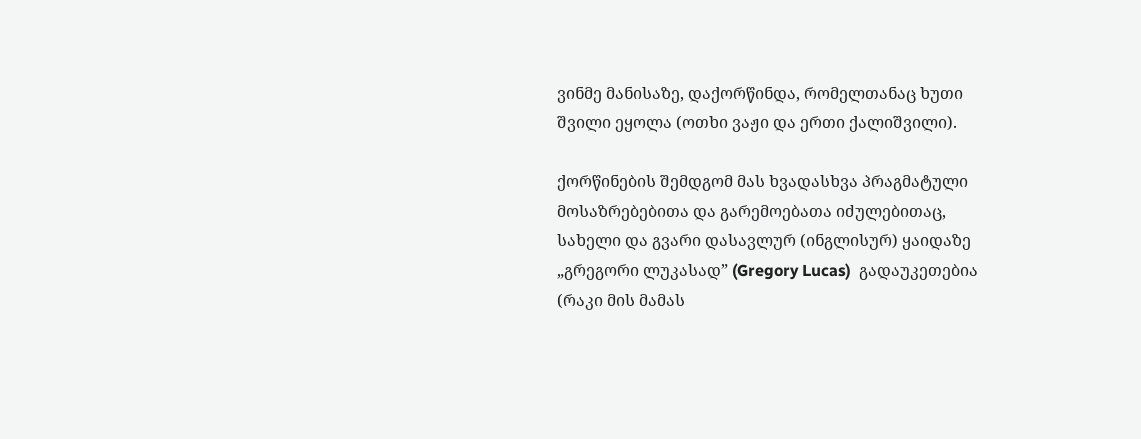ვინმე მანისაზე, დაქორწინდა, რომელთანაც ხუთი შვილი ეყოლა (ოთხი ვაჟი და ერთი ქალიშვილი).

ქორწინების შემდგომ მას ხვადასხვა პრაგმატული მოსაზრებებითა და გარემოებათა იძულებითაც, სახელი და გვარი დასავლურ (ინგლისურ) ყაიდაზე „გრეგორი ლუკასად” (Gregory Lucas)  გადაუკეთებია (რაკი მის მამას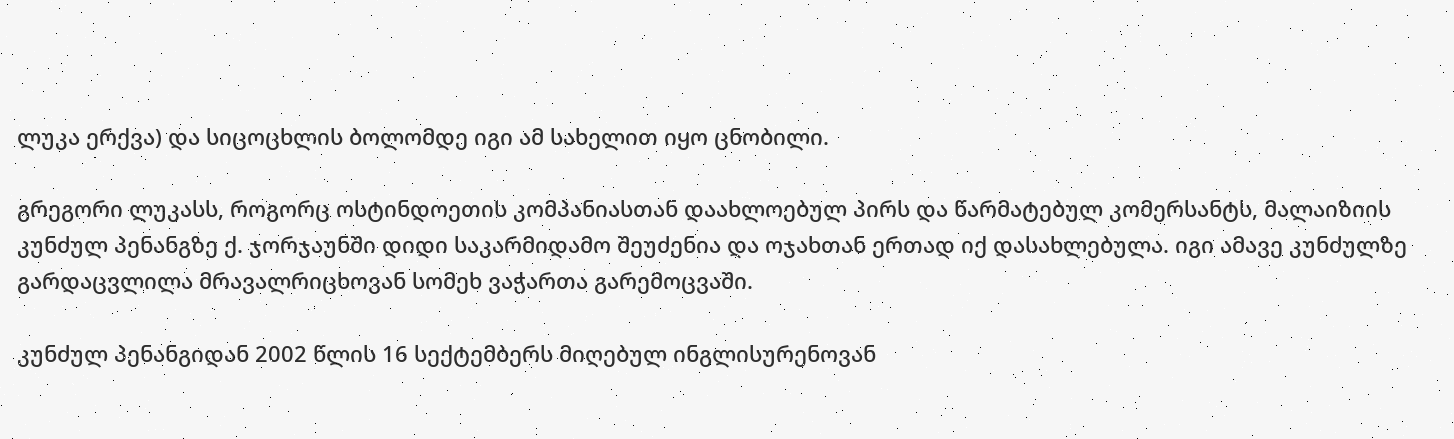ლუკა ერქვა) და სიცოცხლის ბოლომდე იგი ამ სახელით იყო ცნობილი.

გრეგორი ლუკასს, როგორც ოსტინდოეთის კომპანიასთან დაახლოებულ პირს და წარმატებულ კომერსანტს, მალაიზიის კუნძულ პენანგზე ქ. ჯორჯაუნში დიდი საკარმიდამო შეუძენია და ოჯახთან ერთად იქ დასახლებულა. იგი ამავე კუნძულზე გარდაცვლილა მრავალრიცხოვან სომეხ ვაჭართა გარემოცვაში.

კუნძულ პენანგიდან 2002 წლის 16 სექტემბერს მიღებულ ინგლისურენოვან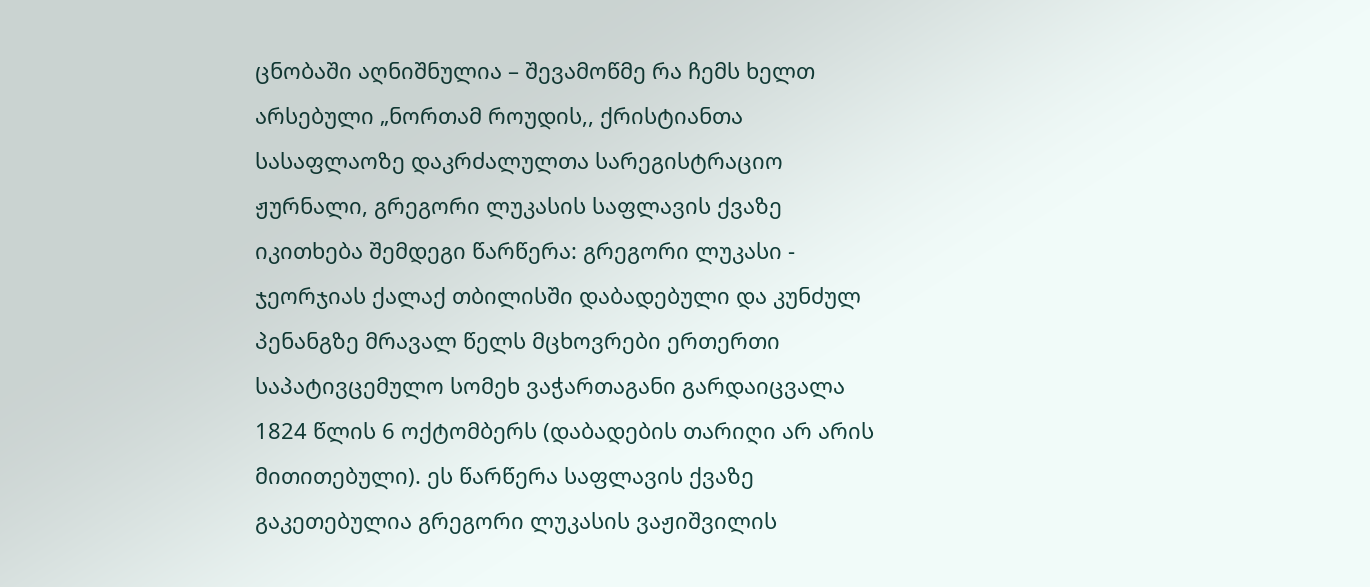ცნობაში აღნიშნულია – შევამოწმე რა ჩემს ხელთ არსებული „ნორთამ როუდის,, ქრისტიანთა სასაფლაოზე დაკრძალულთა სარეგისტრაციო ჟურნალი, გრეგორი ლუკასის საფლავის ქვაზე იკითხება შემდეგი წარწერა: გრეგორი ლუკასი - ჯეორჯიას ქალაქ თბილისში დაბადებული და კუნძულ პენანგზე მრავალ წელს მცხოვრები ერთერთი საპატივცემულო სომეხ ვაჭართაგანი გარდაიცვალა 1824 წლის 6 ოქტომბერს (დაბადების თარიღი არ არის მითითებული). ეს წარწერა საფლავის ქვაზე გაკეთებულია გრეგორი ლუკასის ვაჟიშვილის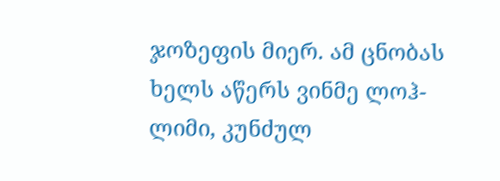ჯოზეფის მიერ. ამ ცნობას ხელს აწერს ვინმე ლოჰ-ლიმი, კუნძულ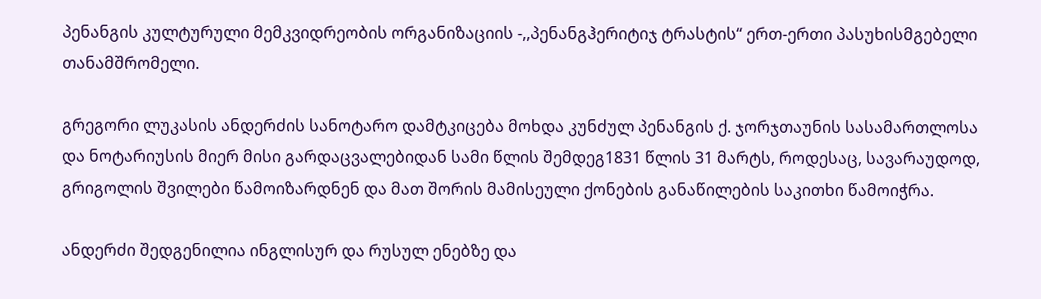პენანგის კულტურული მემკვიდრეობის ორგანიზაციის -,,პენანგჰერიტიჯ ტრასტის“ ერთ-ერთი პასუხისმგებელი თანამშრომელი.

გრეგორი ლუკასის ანდერძის სანოტარო დამტკიცება მოხდა კუნძულ პენანგის ქ. ჯორჯთაუნის სასამართლოსა და ნოტარიუსის მიერ მისი გარდაცვალებიდან სამი წლის შემდეგ1831 წლის 31 მარტს, როდესაც, სავარაუდოდ, გრიგოლის შვილები წამოიზარდნენ და მათ შორის მამისეული ქონების განაწილების საკითხი წამოიჭრა.

ანდერძი შედგენილია ინგლისურ და რუსულ ენებზე და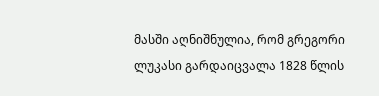მასში აღნიშნულია, რომ გრეგორი ლუკასი გარდაიცვალა 1828 წლის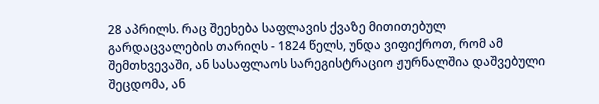28 აპრილს. რაც შეეხება საფლავის ქვაზე მითითებულ გარდაცვალების თარიღს - 1824 წელს, უნდა ვიფიქროთ, რომ ამ შემთხვევაში, ან სასაფლაოს სარეგისტრაციო ჟურნალშია დაშვებული შეცდომა, ან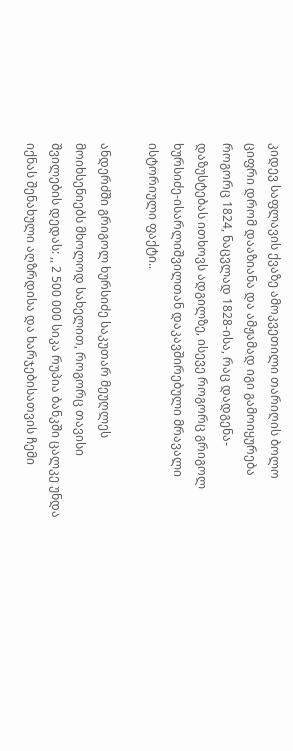კიდევ საფლავის ქვაზე ამოკვეთილი თარიღის ბოლო ციფრი დრომ დააზიანა და ამჟამად იგი გამოიყურება როგორც 1824, ნაცვლად 1828-ისა, რაც დადგენა-დაზუსტებას ითხოვს ადგილზე, ისევე როგორც გრიგოლ ხურსიძე-ისარლიშვილთან დაკავშირებული მრავალი ისტორიული ფაქტი..

ანდერძში გრიგოლ ხურსიძე საკუთარ მეუღლეს მოიხსენიებს მხოლოდ სახელით, როგორც თავისი შვილების დედას: ,, 2 500 000 სიკა რუპია ბანკში ცალკე უნდა იქნას შენახული აღზრდისა და ხარჯებისათვის ჩემი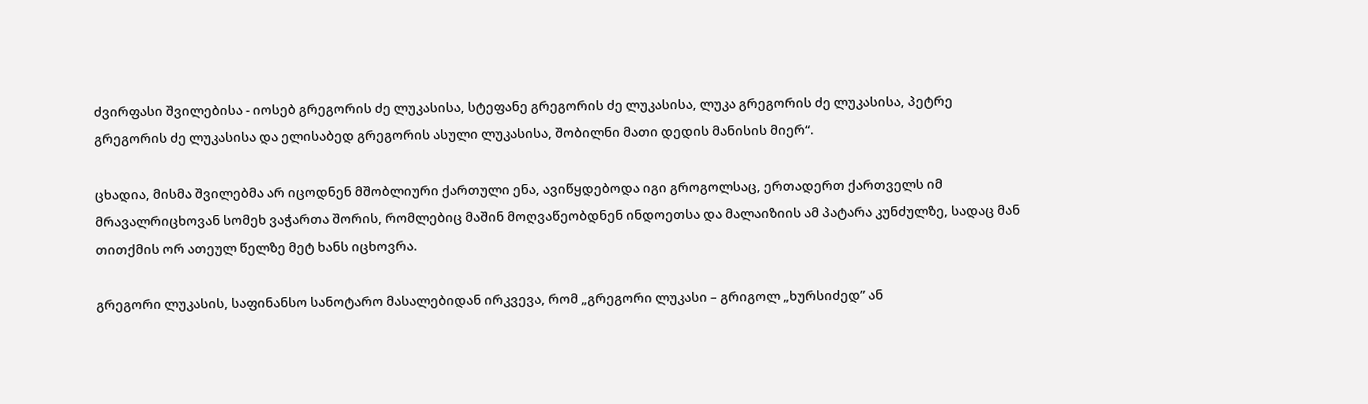ძვირფასი შვილებისა - იოსებ გრეგორის ძე ლუკასისა, სტეფანე გრეგორის ძე ლუკასისა, ლუკა გრეგორის ძე ლუკასისა, პეტრე გრეგორის ძე ლუკასისა და ელისაბედ გრეგორის ასული ლუკასისა, შობილნი მათი დედის მანისის მიერ“.

ცხადია, მისმა შვილებმა არ იცოდნენ მშობლიური ქართული ენა, ავიწყდებოდა იგი გროგოლსაც, ერთადერთ ქართველს იმ მრავალრიცხოვან სომეხ ვაჭართა შორის, რომლებიც მაშინ მოღვაწეობდნენ ინდოეთსა და მალაიზიის ამ პატარა კუნძულზე, სადაც მან თითქმის ორ ათეულ წელზე მეტ ხანს იცხოვრა.

გრეგორი ლუკასის, საფინანსო სანოტარო მასალებიდან ირკვევა, რომ „გრეგორი ლუკასი – გრიგოლ „ხურსიძედ” ან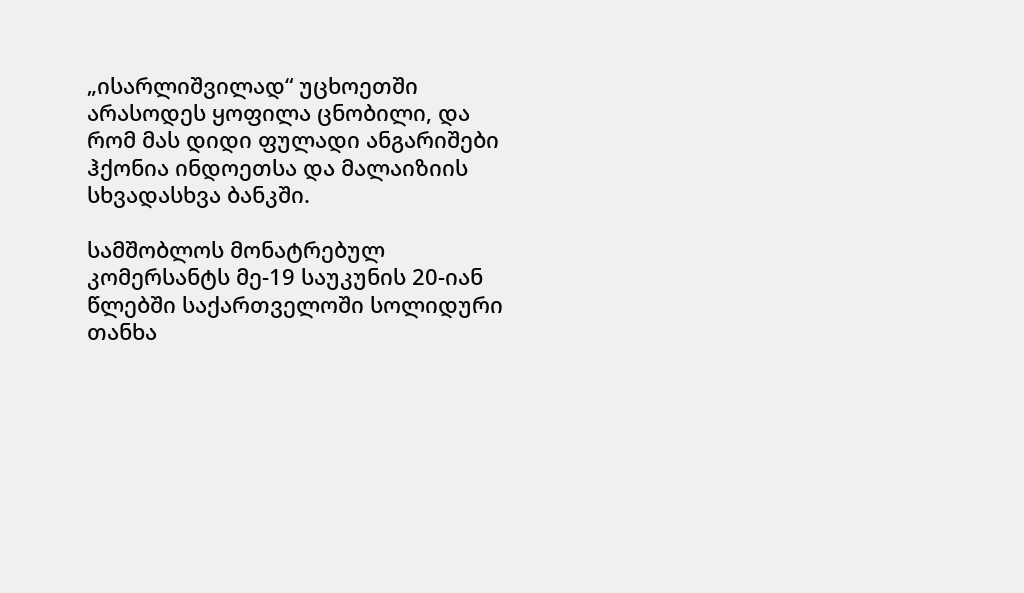„ისარლიშვილად“ უცხოეთში არასოდეს ყოფილა ცნობილი, და რომ მას დიდი ფულადი ანგარიშები ჰქონია ინდოეთსა და მალაიზიის სხვადასხვა ბანკში.

სამშობლოს მონატრებულ კომერსანტს მე-19 საუკუნის 20-იან წლებში საქართველოში სოლიდური თანხა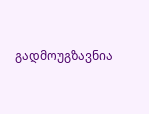გადმოუგზავნია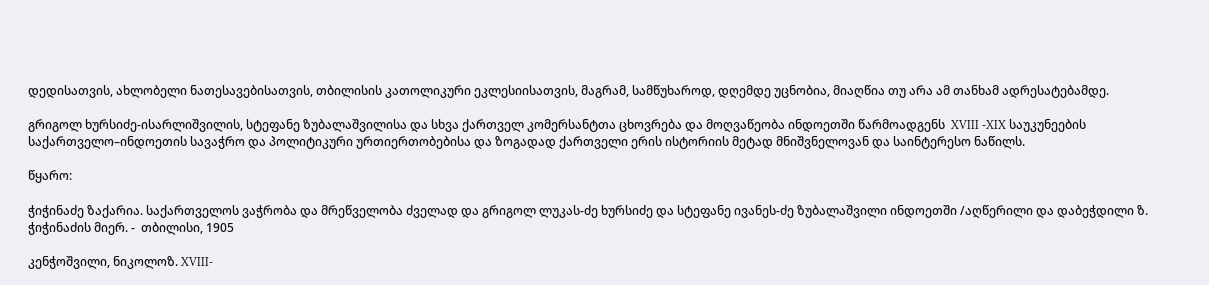დედისათვის, ახლობელი ნათესავებისათვის, თბილისის კათოლიკური ეკლესიისათვის, მაგრამ, სამწუხაროდ, დღემდე უცნობია, მიაღწია თუ არა ამ თანხამ ადრესატებამდე.

გრიგოლ ხურსიძე-ისარლიშვილის, სტეფანე ზუბალაშვილისა და სხვა ქართველ კომერსანტთა ცხოვრება და მოღვაწეობა ინდოეთში წარმოადგენს  XVIII -XIX საუკუნეების საქართველო–ინდოეთის სავაჭრო და პოლიტიკური ურთიერთობებისა და ზოგადად ქართველი ერის ისტორიის მეტად მნიშვნელოვან და საინტერესო ნაწილს.

წყარო:

ჭიჭინაძე ზაქარია. საქართველოს ვაჭრობა და მრეწველობა ძველად და გრიგოლ ლუკას-ძე ხურსიძე და სტეფანე ივანეს-ძე ზუბალაშვილი ინდოეთში /აღწერილი და დაბეჭდილი ზ. ჭიჭინაძის მიერ. -  თბილისი, 1905

კენჭოშვილი, ნიკოლოზ. XVIII-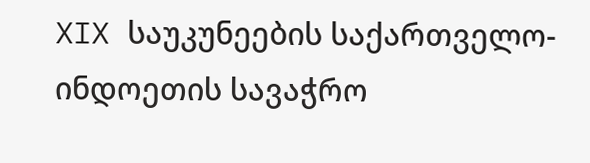XIX საუკუნეების საქართველო-ინდოეთის სავაჭრო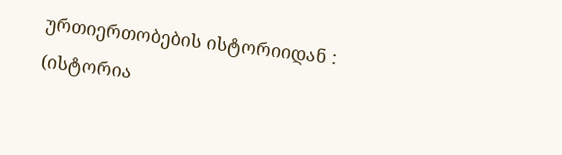ურთიერთობების ისტორიიდან : (ისტორია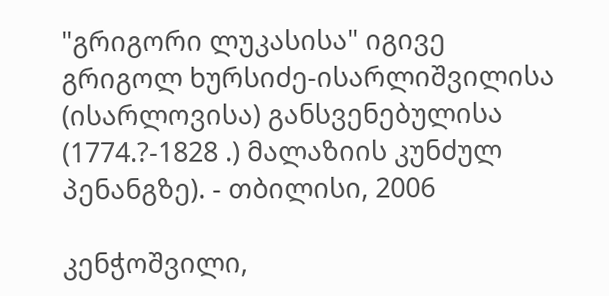"გრიგორი ლუკასისა" იგივე გრიგოლ ხურსიძე-ისარლიშვილისა (ისარლოვისა) განსვენებულისა (1774.?-1828 .) მალაზიის კუნძულ პენანგზე). - თბილისი, 2006

კენჭოშვილი,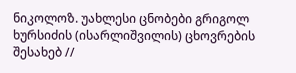ნიკოლოზ. უახლესი ცნობები გრიგოლ ხურსიძის (ისარლიშვილის) ცხოვრების შესახებ //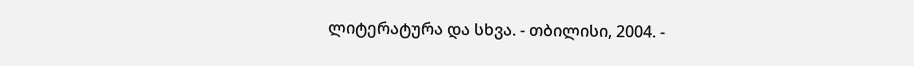ლიტერატურა და სხვა. - თბილისი, 2004. -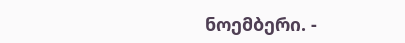ნოემბერი. -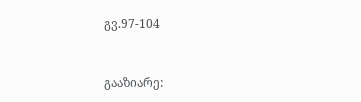გვ.97-104


გააზიარე: